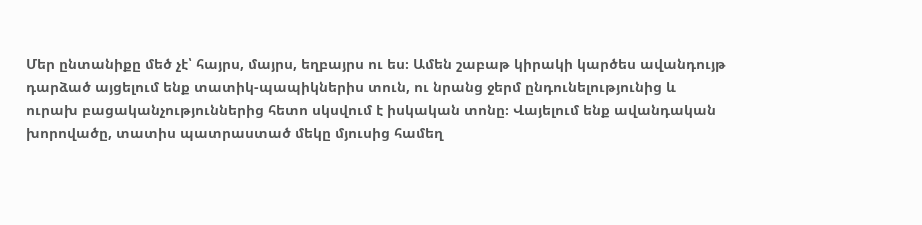Մեր ընտանիքը մեծ չէ՝ հայրս, մայրս, եղբայրս ու ես։ Ամեն շաբաթ կիրակի կարծես ավանդույթ դարձած այցելում ենք տատիկ-պապիկներիս տուն, ու նրանց ջերմ ընդունելությունից և ուրախ բացականչություններից հետո սկսվում է իսկական տոնը։ Վայելում ենք ավանդական խորովածը, տատիս պատրաստած մեկը մյուսից համեղ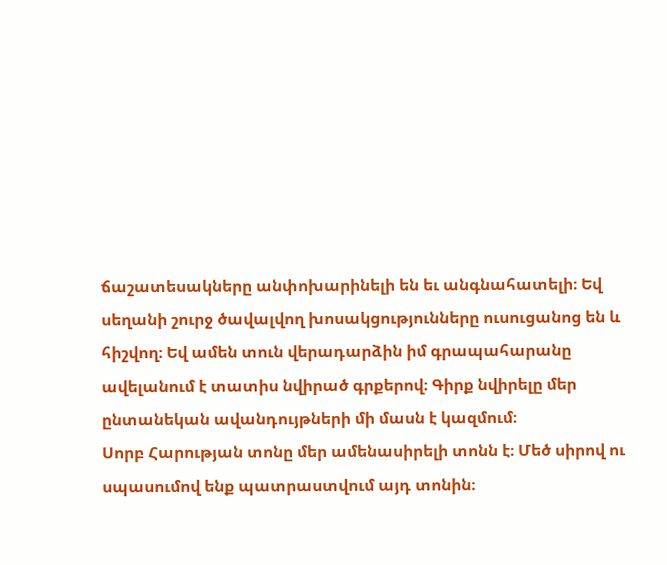ճաշատեսակները անփոխարինելի են եւ անգնահատելի։ Եվ սեղանի շուրջ ծավալվող խոսակցությունները ուսուցանոց են և հիշվող։ Եվ ամեն տուն վերադարձին իմ գրապահարանը ավելանում է տատիս նվիրած գրքերով։ Գիրք նվիրելը մեր ընտանեկան ավանդույթների մի մասն է կազմում։
Սորբ Հարության տոնը մեր ամենասիրելի տոնն է։ Մեծ սիրով ու սպասումով ենք պատրաստվում այդ տոնին։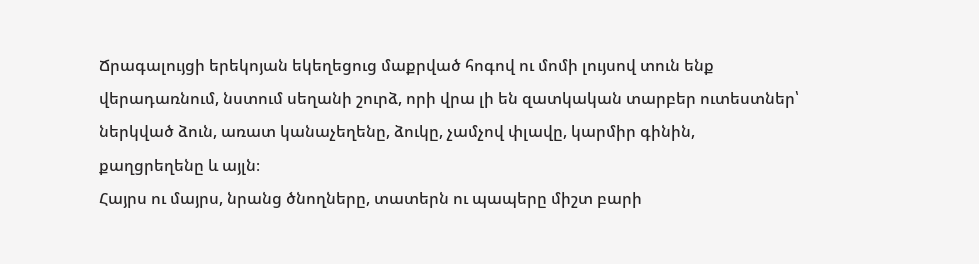Ճրագալույցի երեկոյան եկեղեցուց մաքրված հոգով ու մոմի լույսով տուն ենք վերադառնում, նստում սեղանի շուրձ, որի վրա լի են զատկական տարբեր ուտեստներ՝ ներկված ձուն, առատ կանաչեղենը, ձուկը, չամչով փլավը, կարմիր գինին, քաղցրեղենը և այլն։
Հայրս ու մայրս, նրանց ծնողները, տատերն ու պապերը միշտ բարի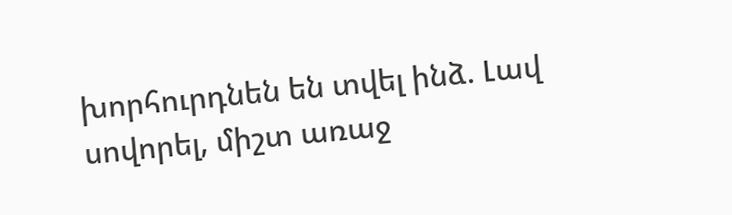խորհուրդնեն են տվել ինձ. Լավ սովորել, միշտ առաջ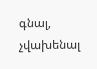գնալ, չվախենալ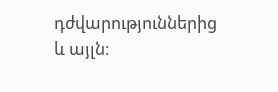դժվարություններից և այլն։